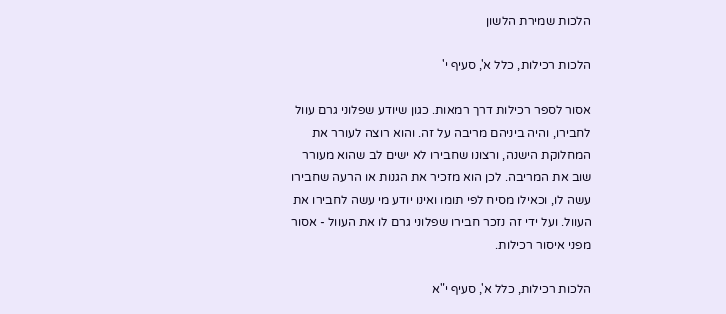הלכות שמירת הלשון

הלכות רכילות, כלל א', סעיף י'

אסור לספר רכילות דרך רמאות. כגון שיודע שפלוני גרם עוול לחבירו, והיה ביניהם מריבה על זה. והוא רוצה לעורר את המחלוקת הישנה, ורצונו שחבירו לא ישים לב שהוא מעורר שוב את המריבה. לכן הוא מזכיר את הגנות או הרעה שחבירו עשה לו, וכאילו מסיח לפי תומו ואינו יודע מי עשה לחבירו את העוול. ועל ידי זה נזכר חבירו שפלוני גרם לו את העוול - אסור מפני איסור רכילות.

הלכות רכילות, כלל א', סעיף י"א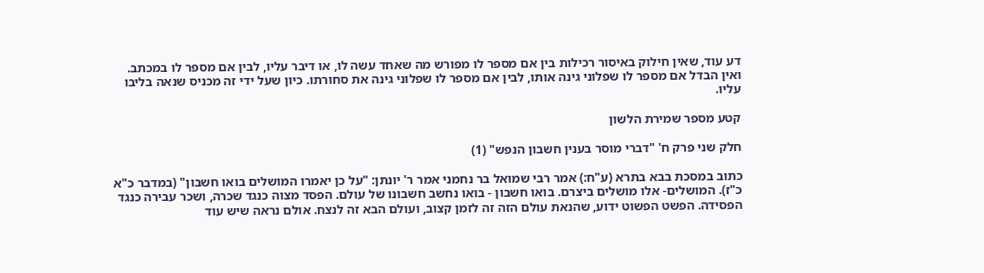דע עוד, שאין חילוק באיסור רכילות בין אם מספר לו מפורש מה שאחד עשה לו, או דיבר עליו, לבין אם מספר לו במכתב. ואין הבדל אם מספר לו שפלוני גינה אותו, לבין אם מספר לו שפלוני גינה את סחורתו. כיון שעל ידי זה מכניס שנאה בליבו עליו.

קטע מספר שמירת הלשון

חלק שני פרק ח' "דברי מוסר בענין חשבון הנפש" (1)

כתוב במסכת בבא בתרא (ע"ח:) אמר רבי שמואל בר נחמני אמר ר' יונתן: "על כן יאמרו המושלים בואו חשבון" (במדבר כ"א כ"ז). המושלים- אלו מושלים ביצרם. בואו חשבון - בואו נחשב חשבונו של עולם. הפסד מצוה כנגד שכרה, ושכר עבירה כנגד הפסידה. הפשט הפשוט ידוע, שהנאת עולם הזה זה לזמן קצוב, ועולם הבא זה לנצח. אולם נראה שיש עוד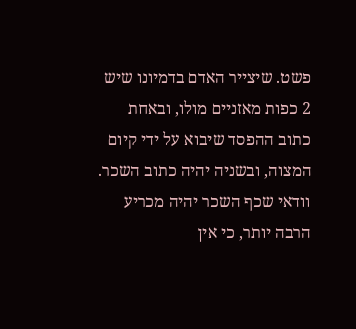פשט. שיצייר האדם בדמיונו שיש 2 כפות מאזניים מולו, ובאחת כתוב ההפסד שיבוא על ידי קיום המצוה, ובשניה יהיה כתוב השכר. וודאי שכף השכר יהיה מכריע הרבה יותר, כי אין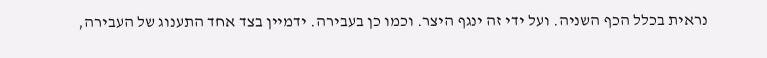נראית בכלל הכף השניה. ועל ידי זה ינגף היצר. וכמו כן בעבירה. ידמיין בצד אחד התענוג של העבירה,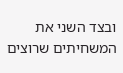ובצד השני את המשחיתים שרוצים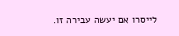לייסרו אם יעשה עבירה זו.